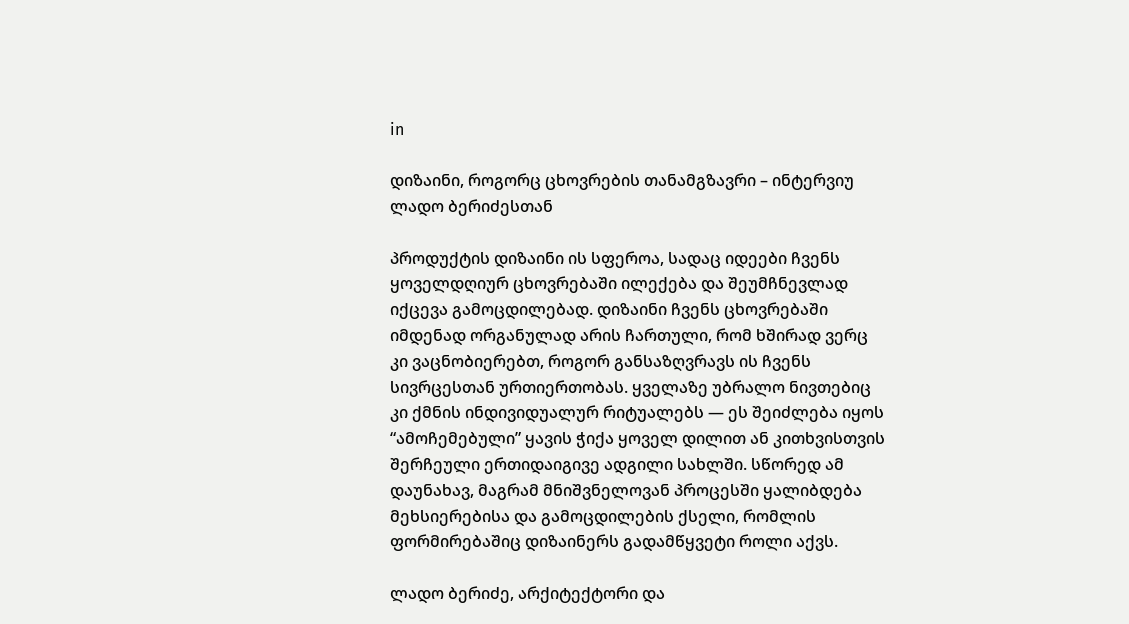in

დიზაინი, როგორც ცხოვრების თანამგზავრი – ინტერვიუ ლადო ბერიძესთან

პროდუქტის დიზაინი ის სფეროა, სადაც იდეები ჩვენს ყოველდღიურ ცხოვრებაში ილექება და შეუმჩნევლად იქცევა გამოცდილებად. დიზაინი ჩვენს ცხოვრებაში იმდენად ორგანულად არის ჩართული, რომ ხშირად ვერც კი ვაცნობიერებთ, როგორ განსაზღვრავს ის ჩვენს სივრცესთან ურთიერთობას. ყველაზე უბრალო ნივთებიც კი ქმნის ინდივიდუალურ რიტუალებს — ეს შეიძლება იყოს “ამოჩემებული” ყავის ჭიქა ყოველ დილით ან კითხვისთვის შერჩეული ერთიდაიგივე ადგილი სახლში. სწორედ ამ დაუნახავ, მაგრამ მნიშვნელოვან პროცესში ყალიბდება მეხსიერებისა და გამოცდილების ქსელი, რომლის ფორმირებაშიც დიზაინერს გადამწყვეტი როლი აქვს.

ლადო ბერიძე, არქიტექტორი და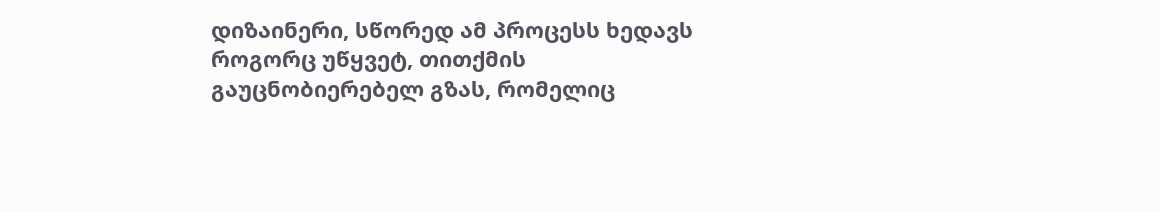დიზაინერი, სწორედ ამ პროცესს ხედავს როგორც უწყვეტ, თითქმის გაუცნობიერებელ გზას, რომელიც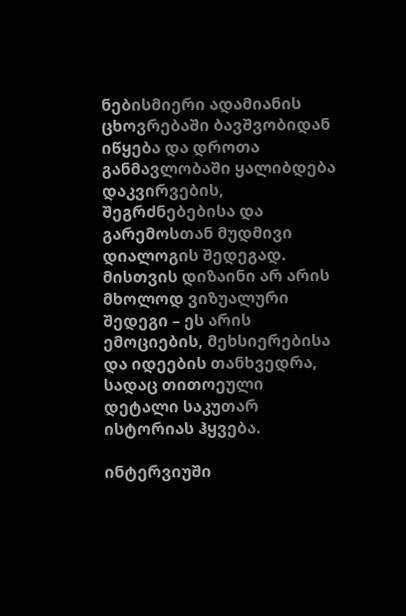ნებისმიერი ადამიანის ცხოვრებაში ბავშვობიდან იწყება და დროთა განმავლობაში ყალიბდება დაკვირვების, შეგრძნებებისა და გარემოსთან მუდმივი დიალოგის შედეგად. მისთვის დიზაინი არ არის მხოლოდ ვიზუალური შედეგი – ეს არის ემოციების, მეხსიერებისა და იდეების თანხვედრა, სადაც თითოეული დეტალი საკუთარ ისტორიას ჰყვება.

ინტერვიუში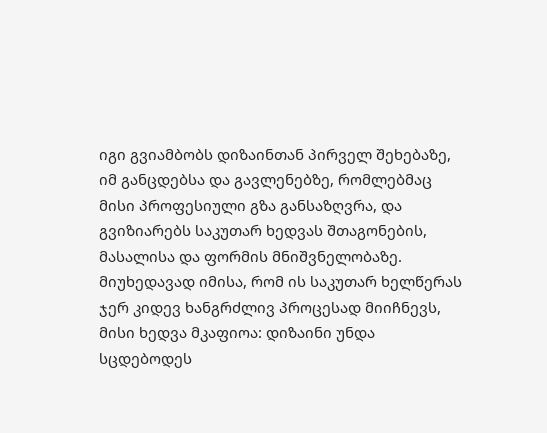იგი გვიამბობს დიზაინთან პირველ შეხებაზე, იმ განცდებსა და გავლენებზე, რომლებმაც მისი პროფესიული გზა განსაზღვრა, და გვიზიარებს საკუთარ ხედვას შთაგონების, მასალისა და ფორმის მნიშვნელობაზე. მიუხედავად იმისა, რომ ის საკუთარ ხელწერას ჯერ კიდევ ხანგრძლივ პროცესად მიიჩნევს, მისი ხედვა მკაფიოა: დიზაინი უნდა სცდებოდეს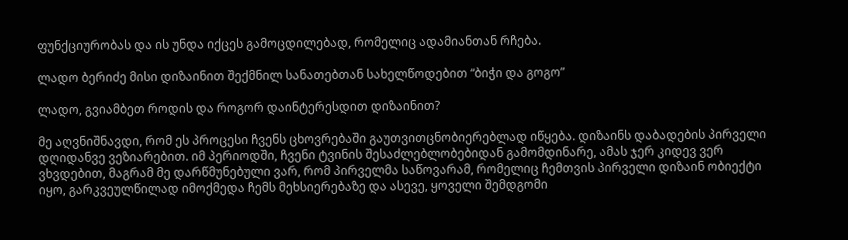ფუნქციურობას და ის უნდა იქცეს გამოცდილებად, რომელიც ადამიანთან რჩება.

ლადო ბერიძე მისი დიზაინით შექმნილ სანათებთან სახელწოდებით “ბიჭი და გოგო”

ლადო, გვიამბეთ როდის და როგორ დაინტერესდით დიზაინით?

მე აღვნიშნავდი, რომ ეს პროცესი ჩვენს ცხოვრებაში გაუთვითცნობიერებლად იწყება. დიზაინს დაბადების პირველი დღიდანვე ვეზიარებით. იმ პერიოდში, ჩვენი ტვინის შესაძლებლობებიდან გამომდინარე, ამას ჯერ კიდევ ვერ ვხვდებით, მაგრამ მე დარწმუნებული ვარ, რომ პირველმა საწოვარამ, რომელიც ჩემთვის პირველი დიზაინ ობიექტი იყო, გარკვეულწილად იმოქმედა ჩემს მეხსიერებაზე და ასევე, ყოველი შემდგომი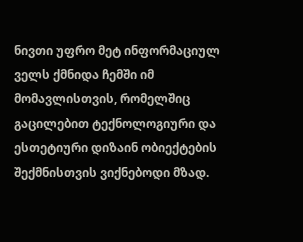ნივთი უფრო მეტ ინფორმაციულ ველს ქმნიდა ჩემში იმ მომავლისთვის, რომელშიც გაცილებით ტექნოლოგიური და ესთეტიური დიზაინ ობიექტების შექმნისთვის ვიქნებოდი მზად.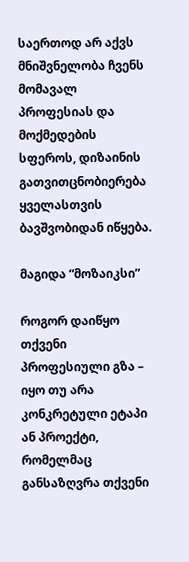საერთოდ არ აქვს მნიშვნელობა ჩვენს მომავალ პროფესიას და მოქმედების სფეროს, დიზაინის გათვითცნობიერება ყველასთვის ბავშვობიდან იწყება.

მაგიდა “მოზაიკსი”

როგორ დაიწყო თქვენი პროფესიული გზა – იყო თუ არა კონკრეტული ეტაპი ან პროექტი, რომელმაც განსაზღვრა თქვენი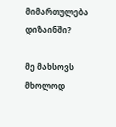მიმართულება დიზაინში?

მე მახსოვს მხოლოდ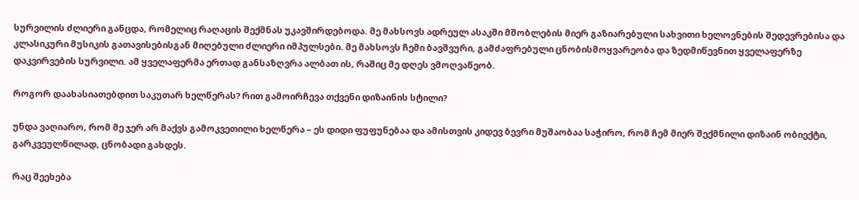სურვილის ძლიერი განცდა, რომელიც რაღაცის შექმნას უკავშირდებოდა. მე მახსოვს ადრეულ ასაკში მშობლების მიერ გაზიარებული სახვითი ხელოვნების შედევრებისა და კლასიკური მუსიკის გათავისებისგან მიღებული ძლიერი იმპულსები. მე მახსოვს ჩემი ბავშვური, გამძაფრებული ცნობისმოყვარეობა და ზედმიწევნით ყველაფერზე დაკვირვების სურვილი. ამ ყველაფერმა ერთად განსაზღვრა ალბათ ის, რაშიც მე დღეს ვმოღვაწეობ.

როგორ დაახასიათებდით საკუთარ ხელწერას? რით გამოირჩევა თქვენი დიზაინის სტილი?

უნდა ვაღიარო, რომ მე ჯერ არ მაქვს გამოკვეთილი ხელწერა – ეს დიდი ფუფუნებაა და ამისთვის კიდევ ბევრი მუშაობაა საჭირო, რომ ჩემ მიერ შექმნილი დიზაინ ობიექტი, გარკვეულწილად, ცნობადი გახდეს.

რაც შეეხება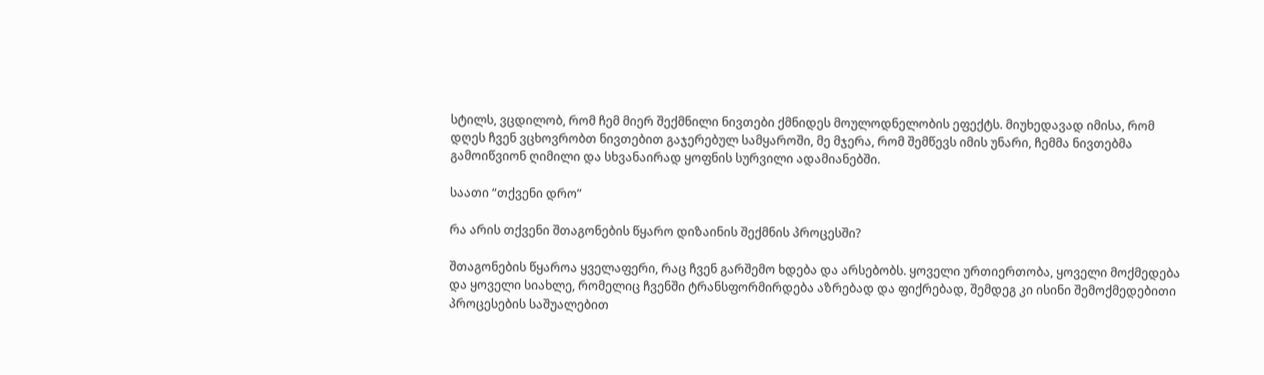სტილს, ვცდილობ, რომ ჩემ მიერ შექმნილი ნივთები ქმნიდეს მოულოდნელობის ეფექტს. მიუხედავად იმისა, რომ დღეს ჩვენ ვცხოვრობთ ნივთებით გაჯერებულ სამყაროში, მე მჯერა, რომ შემწევს იმის უნარი, ჩემმა ნივთებმა გამოიწვიონ ღიმილი და სხვანაირად ყოფნის სურვილი ადამიანებში.

საათი “თქვენი დრო”

რა არის თქვენი შთაგონების წყარო დიზაინის შექმნის პროცესში?

შთაგონების წყაროა ყველაფერი, რაც ჩვენ გარშემო ხდება და არსებობს. ყოველი ურთიერთობა, ყოველი მოქმედება და ყოველი სიახლე, რომელიც ჩვენში ტრანსფორმირდება აზრებად და ფიქრებად, შემდეგ კი ისინი შემოქმედებითი პროცესების საშუალებით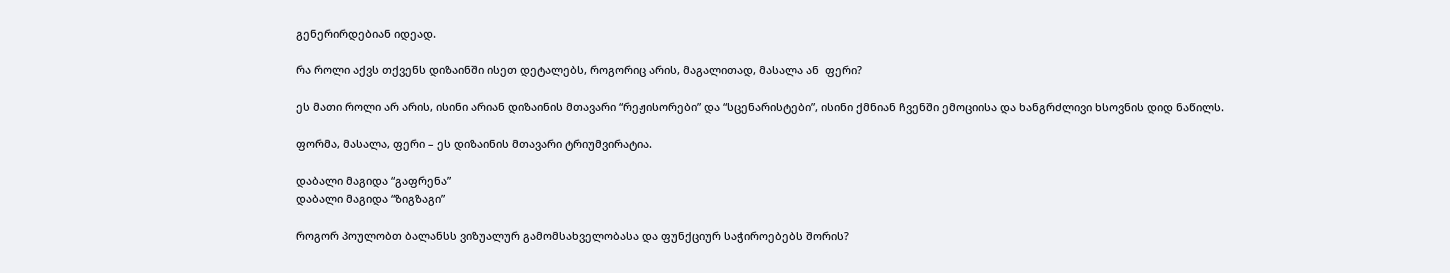გენერირდებიან იდეად.

რა როლი აქვს თქვენს დიზაინში ისეთ დეტალებს, როგორიც არის, მაგალითად, მასალა ან  ფერი?

ეს მათი როლი არ არის, ისინი არიან დიზაინის მთავარი “რეჟისორები” და “სცენარისტები”, ისინი ქმნიან ჩვენში ემოციისა და ხანგრძლივი ხსოვნის დიდ ნაწილს.

ფორმა, მასალა, ფერი – ეს დიზაინის მთავარი ტრიუმვირატია.

დაბალი მაგიდა “გაფრენა”
დაბალი მაგიდა “ზიგზაგი”

როგორ პოულობთ ბალანსს ვიზუალურ გამომსახველობასა და ფუნქციურ საჭიროებებს შორის?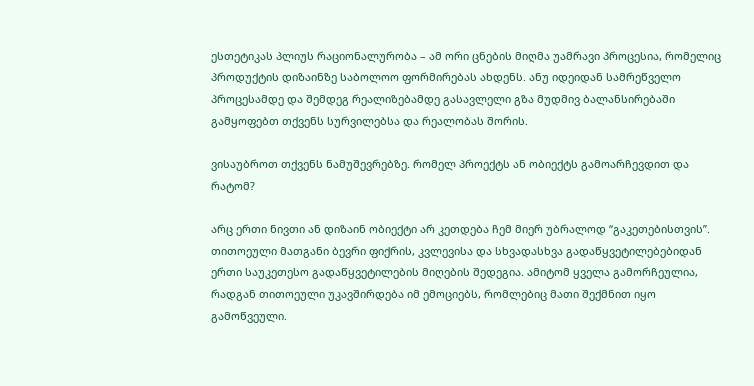ესთეტიკას პლიუს რაციონალურობა – ამ ორი ცნების მიღმა უამრავი პროცესია, რომელიც პროდუქტის დიზაინზე საბოლოო ფორმირებას ახდენს. ანუ იდეიდან სამრეწველო პროცესამდე და შემდეგ რეალიზებამდე გასავლელი გზა მუდმივ ბალანსირებაში გამყოფებთ თქვენს სურვილებსა და რეალობას შორის.

ვისაუბროთ თქვენს ნამუშევრებზე. რომელ პროექტს ან ობიექტს გამოარჩევდით და რატომ?

არც ერთი ნივთი ან დიზაინ ობიექტი არ კეთდება ჩემ მიერ უბრალოდ “გაკეთებისთვის”. თითოეული მათგანი ბევრი ფიქრის, კვლევისა და სხვადასხვა გადაწყვეტილებებიდან ერთი საუკეთესო გადაწყვეტილების მიღების შედეგია. ამიტომ ყველა გამორჩეულია, რადგან თითოეული უკავშირდება იმ ემოციებს, რომლებიც მათი შექმნით იყო გამოწვეული.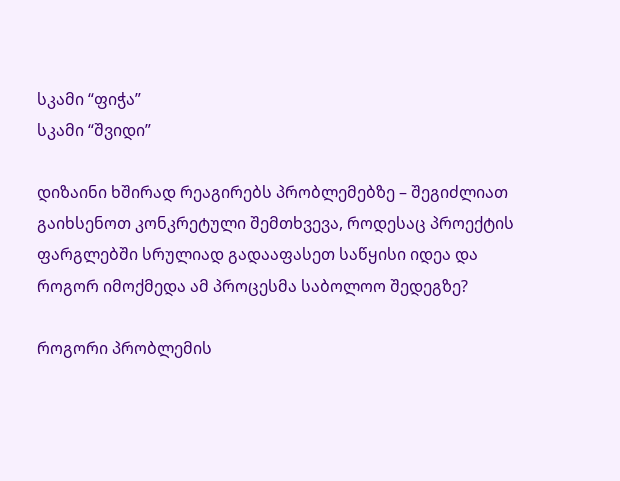სკამი “ფიჭა”
სკამი “შვიდი”

დიზაინი ხშირად რეაგირებს პრობლემებზე – შეგიძლიათ გაიხსენოთ კონკრეტული შემთხვევა, როდესაც პროექტის ფარგლებში სრულიად გადააფასეთ საწყისი იდეა და როგორ იმოქმედა ამ პროცესმა საბოლოო შედეგზე?

როგორი პრობლემის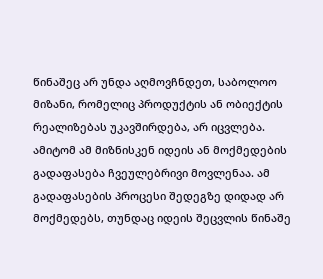წინაშეც არ უნდა აღმოვჩნდეთ, საბოლოო მიზანი, რომელიც პროდუქტის ან ობიექტის რეალიზებას უკავშირდება, არ იცვლება. ამიტომ ამ მიზნისკენ იდეის ან მოქმედების გადაფასება ჩვეულებრივი მოვლენაა. ამ გადაფასების პროცესი შედეგზე დიდად არ მოქმედებს, თუნდაც იდეის შეცვლის წინაშე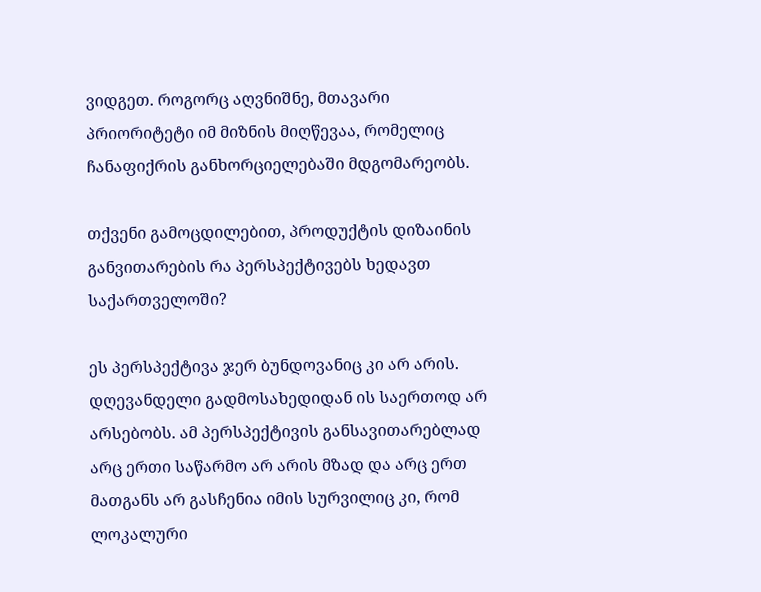ვიდგეთ. როგორც აღვნიშნე, მთავარი პრიორიტეტი იმ მიზნის მიღწევაა, რომელიც ჩანაფიქრის განხორციელებაში მდგომარეობს.

თქვენი გამოცდილებით, პროდუქტის დიზაინის განვითარების რა პერსპექტივებს ხედავთ საქართველოში?

ეს პერსპექტივა ჯერ ბუნდოვანიც კი არ არის. დღევანდელი გადმოსახედიდან ის საერთოდ არ არსებობს. ამ პერსპექტივის განსავითარებლად არც ერთი საწარმო არ არის მზად და არც ერთ მათგანს არ გასჩენია იმის სურვილიც კი, რომ ლოკალური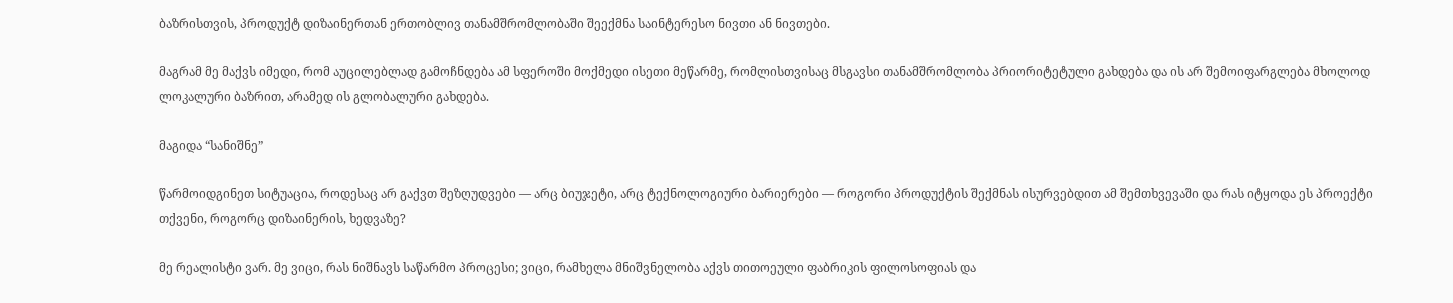ბაზრისთვის, პროდუქტ დიზაინერთან ერთობლივ თანამშრომლობაში შეექმნა საინტერესო ნივთი ან ნივთები.

მაგრამ მე მაქვს იმედი, რომ აუცილებლად გამოჩნდება ამ სფეროში მოქმედი ისეთი მეწარმე, რომლისთვისაც მსგავსი თანამშრომლობა პრიორიტეტული გახდება და ის არ შემოიფარგლება მხოლოდ ლოკალური ბაზრით, არამედ ის გლობალური გახდება.

მაგიდა “სანიშნე”

წარმოიდგინეთ სიტუაცია, როდესაც არ გაქვთ შეზღუდვები — არც ბიუჯეტი, არც ტექნოლოგიური ბარიერები — როგორი პროდუქტის შექმნას ისურვებდით ამ შემთხვევაში და რას იტყოდა ეს პროექტი თქვენი, როგორც დიზაინერის, ხედვაზე?

მე რეალისტი ვარ. მე ვიცი, რას ნიშნავს საწარმო პროცესი; ვიცი, რამხელა მნიშვნელობა აქვს თითოეული ფაბრიკის ფილოსოფიას და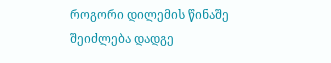როგორი დილემის წინაშე შეიძლება დადგე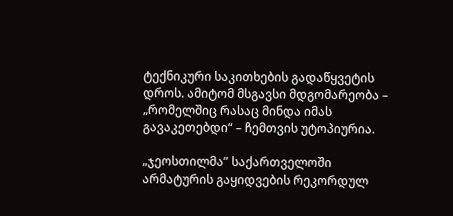ტექნიკური საკითხების გადაწყვეტის დროს. ამიტომ მსგავსი მდგომარეობა – „რომელშიც რასაც მინდა იმას გავაკეთებდი“ – ჩემთვის უტოპიურია.

„ჯეოსთილმა” საქართველოში არმატურის გაყიდვების რეკორდულ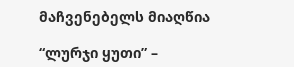მაჩვენებელს მიაღწია

“ლურჯი ყუთი” –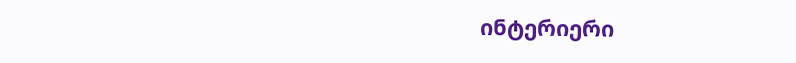ინტერიერი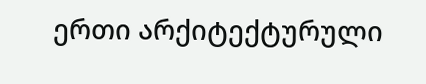ერთი არქიტექტურული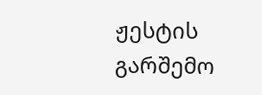ჟესტის გარშემო